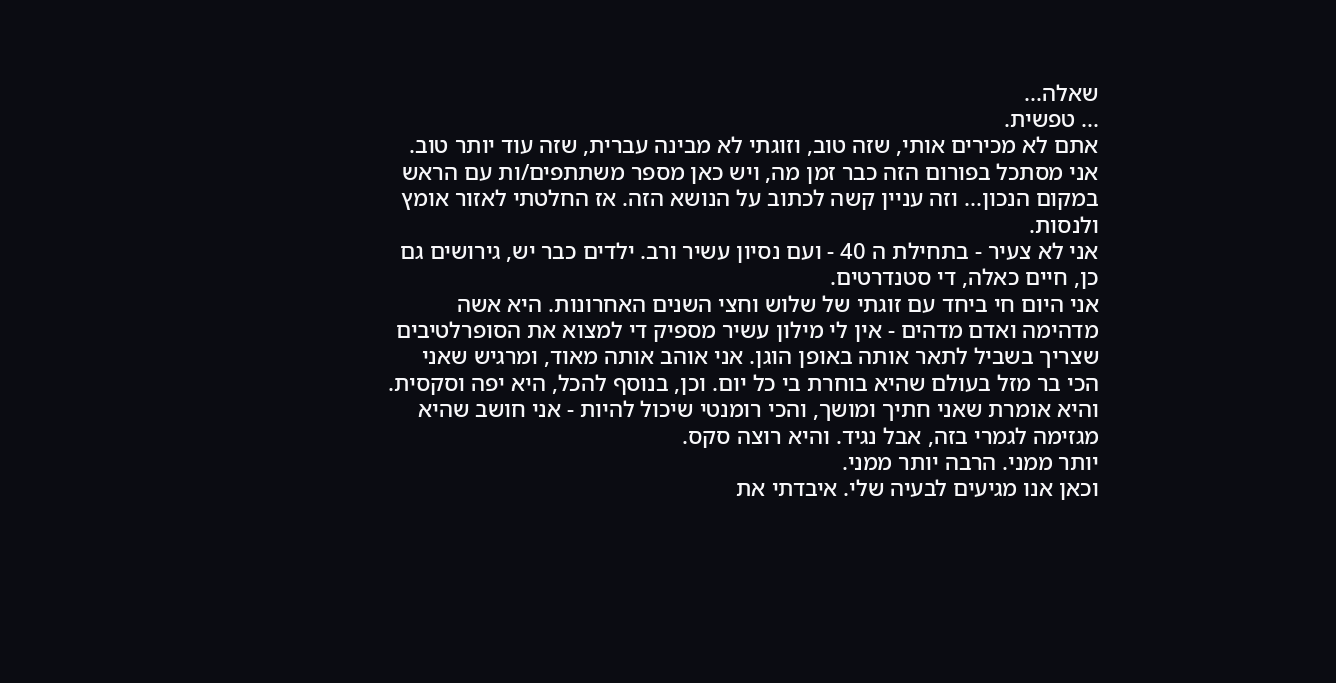שאלה...
... טפשית.
אתם לא מכירים אותי, שזה טוב, וזוגתי לא מבינה עברית, שזה עוד יותר טוב. אני מסתכל בפורום הזה כבר זמן מה, ויש כאן מספר משתתפים/ות עם הראש במקום הנכון... וזה עניין קשה לכתוב על הנושא הזה. אז החלטתי לאזור אומץ ולנסות.
אני לא צעיר - בתחילת ה 40 - ועם נסיון עשיר ורב. ילדים כבר יש, גירושים גם כן, חיים כאלה, די סטנדרטים.
אני היום חי ביחד עם זוגתי של שלוש וחצי השנים האחרונות. היא אשה מדהימה ואדם מדהים - אין לי מילון עשיר מספיק די למצוא את הסופרלטיבים שצריך בשביל לתאר אותה באופן הוגן. אני אוהב אותה מאוד, ומרגיש שאני הכי בר מזל בעולם שהיא בוחרת בי כל יום. וכן, בנוסף להכל, היא יפה וסקסית.
והיא אומרת שאני חתיך ומושך, והכי רומנטי שיכול להיות - אני חושב שהיא מגזימה לגמרי בזה, אבל נגיד. והיא רוצה סקס.
יותר ממני. הרבה יותר ממני.
וכאן אנו מגיעים לבעיה שלי. איבדתי את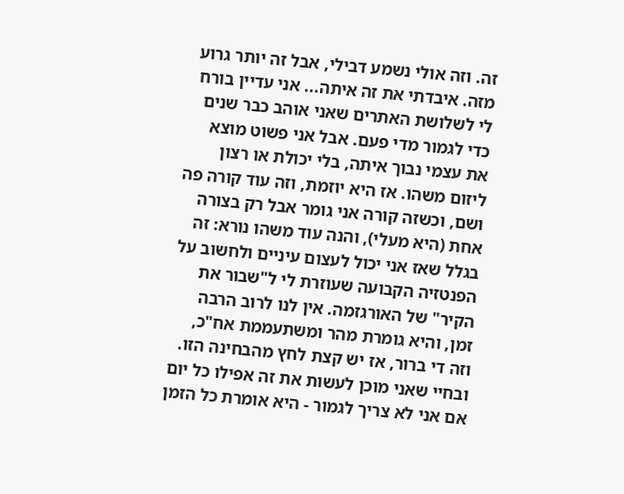זה. וזה אולי נשמע דבילי, אבל זה יותר גרוע מזה. איבדתי את זה איתה... אני עדיין בורח לי לשלושת האתרים שאני אוהב כבר שנים כדי לגמור מדי פעם. אבל אני פשוט מוצא את עצמי נבוך איתה, בלי יכולת או רצון ליזום משהו. אז היא יוזמת, וזה עוד קורה פה ושם, וכשזה קורה אני גומר אבל רק בצורה אחת (היא מעלי), והנה עוד משהו נורא: זה בגלל שאז אני יכול לעצום עיניים ולחשוב על הפנטזיה הקבועה שעוזרת לי ל"שבור את הקיר" של האורגזמה. אין לנו לרוב הרבה זמן, והיא גומרת מהר ומשתעממת אח"כ, וזה די ברור, אז יש קצת לחץ מהבחינה הזו.
ובחיי שאני מוכן לעשות את זה אפילו כל יום אם אני לא צריך לגמור - היא אומרת כל הזמן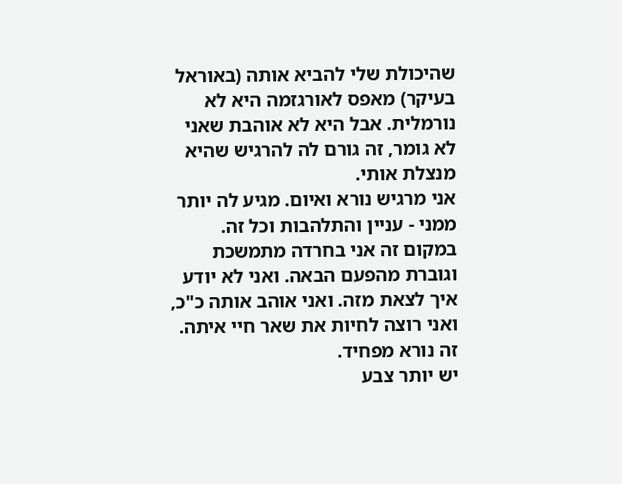שהיכולת שלי להביא אותה (באוראל בעיקר) מאפס לאורגזמה היא לא נורמלית. אבל היא לא אוהבת שאני לא גומר, זה גורם לה להרגיש שהיא מנצלת אותי.
אני מרגיש נורא ואיום. מגיע לה יותר ממני - עניין והתלהבות וכל זה. במקום זה אני בחרדה מתמשכת וגוברת מהפעם הבאה. ואני לא יודע איך לצאת מזה. ואני אוהב אותה כ"כ, ואני רוצה לחיות את שאר חיי איתה. זה נורא מפחיד.
יש יותר צבע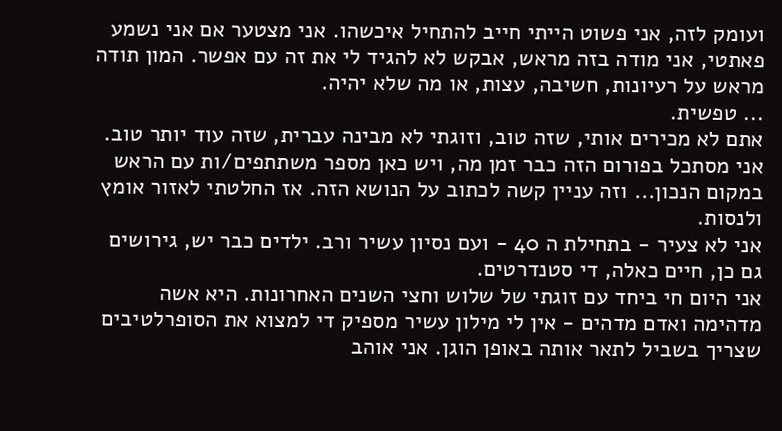ועומק לזה, אני פשוט הייתי חייב להתחיל איכשהו. אני מצטער אם אני נשמע פאתטי, אני מודה בזה מראש, אבקש לא להגיד לי את זה עם אפשר. המון תודה מראש על רעיונות, חשיבה, עצות, או מה שלא יהיה.
... טפשית.
אתם לא מכירים אותי, שזה טוב, וזוגתי לא מבינה עברית, שזה עוד יותר טוב. אני מסתכל בפורום הזה כבר זמן מה, ויש כאן מספר משתתפים/ות עם הראש במקום הנכון... וזה עניין קשה לכתוב על הנושא הזה. אז החלטתי לאזור אומץ ולנסות.
אני לא צעיר - בתחילת ה 40 - ועם נסיון עשיר ורב. ילדים כבר יש, גירושים גם כן, חיים כאלה, די סטנדרטים.
אני היום חי ביחד עם זוגתי של שלוש וחצי השנים האחרונות. היא אשה מדהימה ואדם מדהים - אין לי מילון עשיר מספיק די למצוא את הסופרלטיבים שצריך בשביל לתאר אותה באופן הוגן. אני אוהב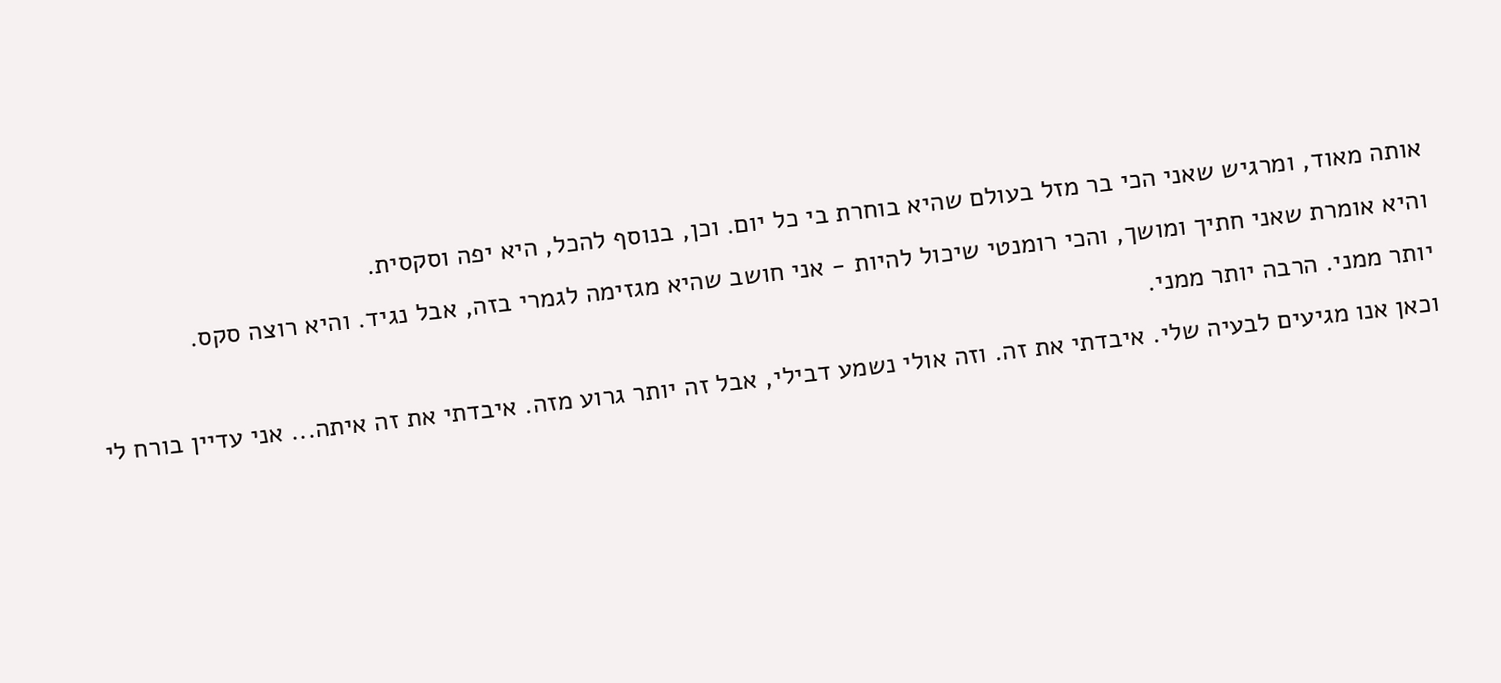אותה מאוד, ומרגיש שאני הכי בר מזל בעולם שהיא בוחרת בי כל יום. וכן, בנוסף להכל, היא יפה וסקסית.
והיא אומרת שאני חתיך ומושך, והכי רומנטי שיכול להיות - אני חושב שהיא מגזימה לגמרי בזה, אבל נגיד. והיא רוצה סקס.
יותר ממני. הרבה יותר ממני.
וכאן אנו מגיעים לבעיה שלי. איבדתי את זה. וזה אולי נשמע דבילי, אבל זה יותר גרוע מזה. איבדתי את זה איתה... אני עדיין בורח לי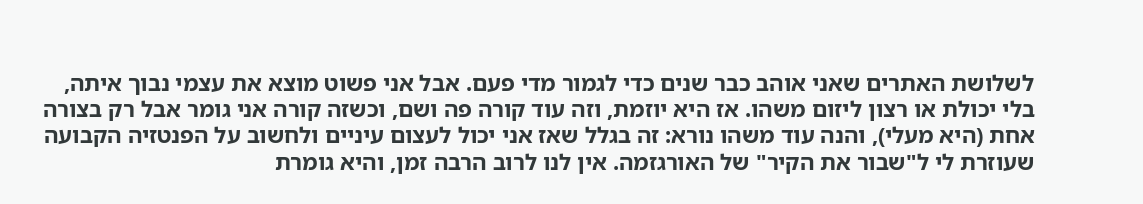לשלושת האתרים שאני אוהב כבר שנים כדי לגמור מדי פעם. אבל אני פשוט מוצא את עצמי נבוך איתה, בלי יכולת או רצון ליזום משהו. אז היא יוזמת, וזה עוד קורה פה ושם, וכשזה קורה אני גומר אבל רק בצורה אחת (היא מעלי), והנה עוד משהו נורא: זה בגלל שאז אני יכול לעצום עיניים ולחשוב על הפנטזיה הקבועה שעוזרת לי ל"שבור את הקיר" של האורגזמה. אין לנו לרוב הרבה זמן, והיא גומרת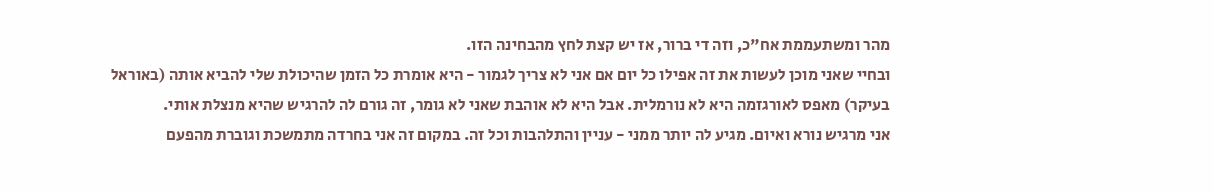מהר ומשתעממת אח"כ, וזה די ברור, אז יש קצת לחץ מהבחינה הזו.
ובחיי שאני מוכן לעשות את זה אפילו כל יום אם אני לא צריך לגמור - היא אומרת כל הזמן שהיכולת שלי להביא אותה (באוראל בעיקר) מאפס לאורגזמה היא לא נורמלית. אבל היא לא אוהבת שאני לא גומר, זה גורם לה להרגיש שהיא מנצלת אותי.
אני מרגיש נורא ואיום. מגיע לה יותר ממני - עניין והתלהבות וכל זה. במקום זה אני בחרדה מתמשכת וגוברת מהפעם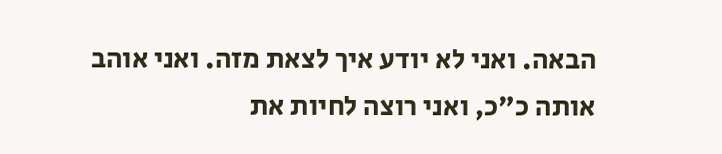הבאה. ואני לא יודע איך לצאת מזה. ואני אוהב אותה כ"כ, ואני רוצה לחיות את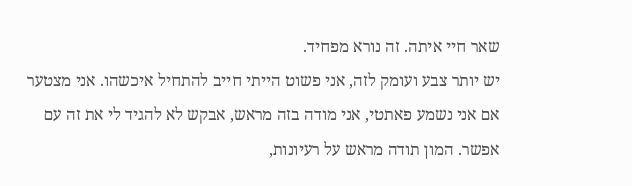שאר חיי איתה. זה נורא מפחיד.
יש יותר צבע ועומק לזה, אני פשוט הייתי חייב להתחיל איכשהו. אני מצטער אם אני נשמע פאתטי, אני מודה בזה מראש, אבקש לא להגיד לי את זה עם אפשר. המון תודה מראש על רעיונות,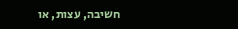חשיבה, עצות, או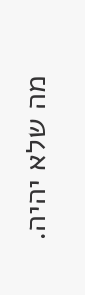מה שלא יהיה.